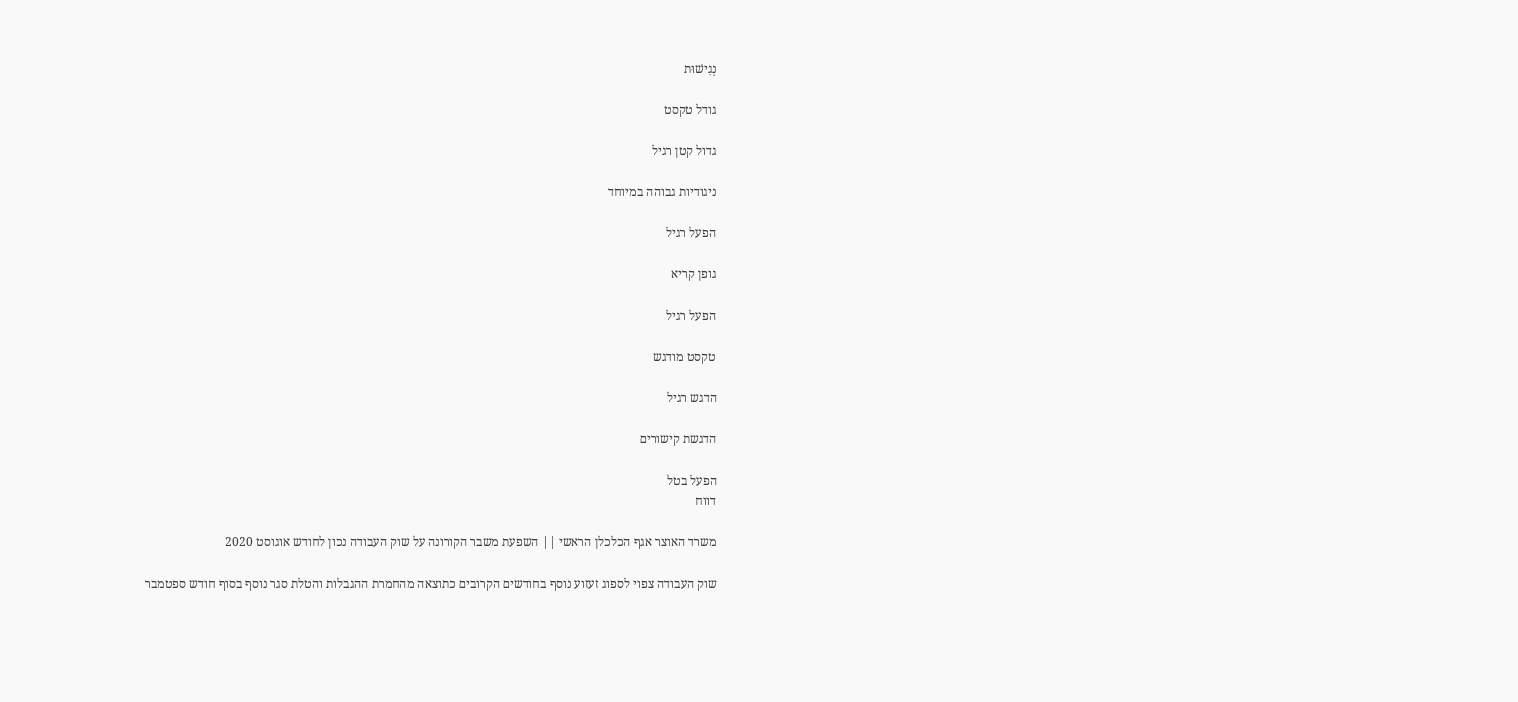נְגִישׁוּת

גודל טקסט

גדול קטן רגיל

ניגודיות גבוהה במיוחד

הפעל רגיל

גופן קריא

הפעל רגיל

טקסט מודגש

הדגש רגיל

הדגשת קישורים

הפעל בטל
דווח

משרד האוצר אגף הכלכלן הראשי || השפעת משבר הקורונה על שוק העבודה נכון לחודש אוגוסט 2020

שוק העבודה צפוי לספוג זעזוע נוסף בחודשים הקרובים כתוצאה מהחמרת ההגבלות והטלת סגר נוסף בסוף חודש ספטמבר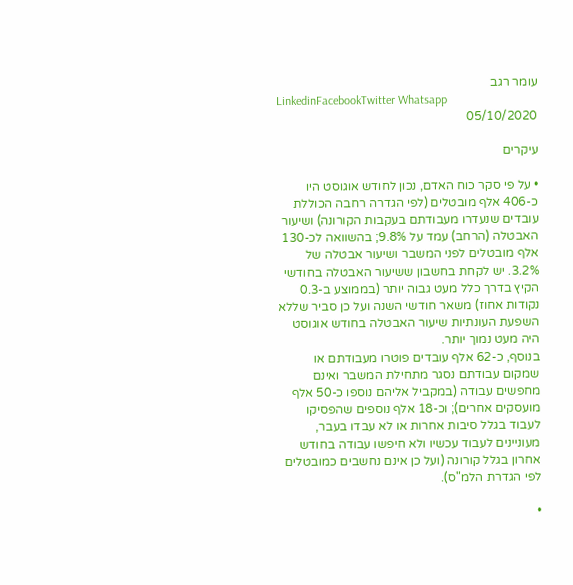עומר רגב
LinkedinFacebookTwitter Whatsapp
05/10/2020

עיקרים

• על פי סקר כוח האדם, נכון לחודש אוגוסט היו כ-406 אלף מובטלים (לפי הגדרה רחבה הכוללת עובדים שנעדרו מעבודתם בעקבות הקורונה) ושיעור האבטלה (הרחב) עמד על 9.8%; בהשוואה לכ-130 אלף מובטלים לפני המשבר ושיעור אבטלה של 3.2%. יש לקחת בחשבון ששיעור האבטלה בחודשי הקיץ בדרך כלל מעט גבוה יותר (בממוצע ב-0.3 נקודות אחוז) משאר חודשי השנה ועל כן סביר שללא השפעת העונתיות שיעור האבטלה בחודש אוגוסט היה מעט נמוך יותר.
בנוסף, כ-62 אלף עובדים פוטרו מעבודתם או שמקום עבודתם נסגר מתחילת המשבר ואינם מחפשים עבודה (במקביל אליהם נוספו כ-50 אלף מועסקים אחרים); וכ-18 אלף נוספים שהפסיקו לעבוד בגלל סיבות אחרות או לא עבדו בעבר, מעוניינים לעבוד עכשיו ולא חיפשו עבודה בחודש אחרון בגלל קורונה (ועל כן אינם נחשבים כמובטלים לפי הגדרת הלמ"ס).

•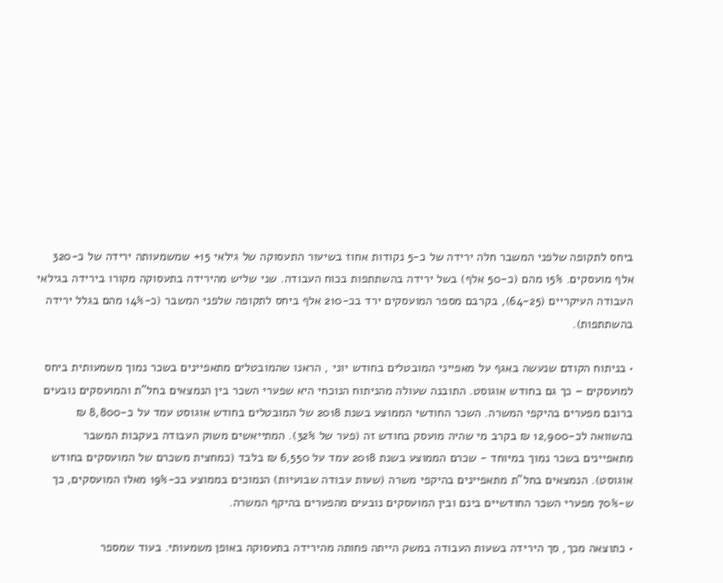ביחס לתקופה שלפני המשבר חלה ירידה של כ-5 נקודות אחוז בשיעור התעסוקה של גילאי 15+ שמשמעותה ירידה של כ-320 אלף מועסקים. 15% מהם (כ-50 אלף) בשל ירידה בהשתתפות בכוח העבודה. שני שליש מהירידה בתעסוקה מקורו בירידה בגילאי העבודה העיקריים (64-25), בקרבם מספר המועסקים ירד בכ-210 אלף ביחס לתקופה שלפני המשבר (כ-14% מהם בגלל ירידה בהשתתפות).

• בניתוח הקודם שנעשה באגף על מאפייני המובטלים בחודש יוני , הראנו שהמובטלים מתאפיינים בשכר נמוך משמעותית ביחס למועסקים – כך גם בחודש אוגוסט. התובנה שעולה מהניתוח הנוכחי היא שפערי השכר בין הנמצאים בחל"ת והמועסקים נובעים ברובם מפערים בהיקפי המשרה. השכר החודשי הממוצע בשנת 2018 של המובטלים בחודש אוגוסט עמד על כ-8,800 ₪ בהשוואה לכ-12,900 ₪ בקרב מי שהיה מועסק בחודש זה (פער של 32%). המתייאשים משוק העבודה בעקבות המשבר מתאפיינים בשכר נמוך במיוחד - שכרם הממוצע בשנת 2018 עמד על 6,550 ₪ בלבד (כמחצית משכרם של המועסקים בחודש אוגוסט). הנמצאים בחל"ת מתאפיינים בהיקפי משרה (שעות עבודה שבועיות) הנמוכים בממוצע בכ-19% מאלו המועסקים, כך ש-70% מפערי השכר החודשיים בינם ובין המועסקים נובעים מהפערים בהיקף המשרה.

• כתוצאה מכך, סך הירידה בשעות העבודה במשק הייתה פחותה מהירידה בתעסוקה באופן משמעותי. בעוד שמספר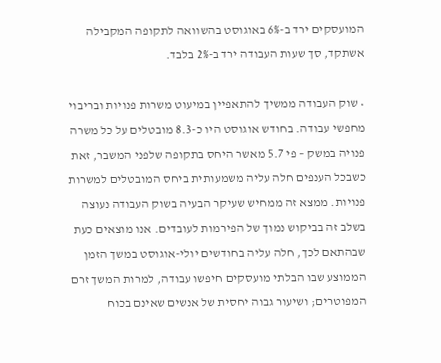המועסקים ירד ב-6% באוגוסט בהשוואה לתקופה המקבילה אשתקד, סך שעות העבודה ירד ב-2% בלבד.

• שוק העבודה ממשיך להתאפיין במיעוט משרות פנויות ובריבוי מחפשי עבודה. בחודש אוגוסט היו כ-8.3 מובטלים על כל משרה פנויה במשק – פי 5.7 מאשר היחס בתקופה שלפני המשבר, זאת כשבכל הענפים חלה עליה משמעותית ביחס המובטלים למשרות פנויות. ממצא זה ממחיש שעיקר הבעיה בשוק העבודה נעוצה בשלב זה בביקוש נמוך של הפירמות לעובדים. אנו מוצאים כעת שבהתאם לכך, חלה עליה בחודשים יולי-אוגוסט במשך הזמן הממוצע שבו הבלתי מועסקים חיפשו עבודה, למרות המשך זרם המפוטרים; ושיעור גבוה יחסית של אנשים שאינם בכוח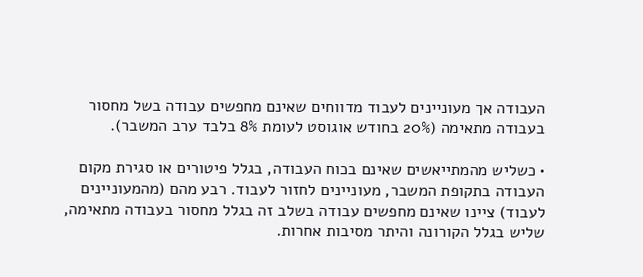העבודה אך מעוניינים לעבוד מדווחים שאינם מחפשים עבודה בשל מחסור בעבודה מתאימה (20% בחודש אוגוסט לעומת 8% בלבד ערב המשבר).

• כשליש מהמתייאשים שאינם בכוח העבודה, בגלל פיטורים או סגירת מקום העבודה בתקופת המשבר, מעוניינים לחזור לעבוד. רבע מהם (מהמעוניינים לעבוד) ציינו שאינם מחפשים עבודה בשלב זה בגלל מחסור בעבודה מתאימה, שליש בגלל הקורונה והיתר מסיבות אחרות.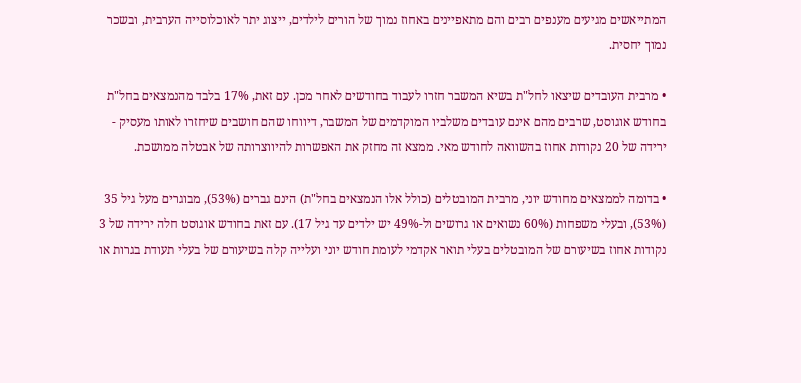המתייאשים מגיעים מענפים רבים והם מתאפיינים באחוז נמוך של הורים לילדים, ייצוג יתר לאוכלוסייה הערבית, ובשכר נמוך יחסית.

• מרבית העובדים שיצאו לחל"ת בשיא המשבר חזרו לעבוד בחודשים לאחר מכן. עם זאת, 17% בלבד מהנמצאים בחל"ת בחודש אוגוסט, שרבים מהם אינם עובדים משלביו המוקדמים של המשבר, דיווחו שהם חושבים שיחזרו לאותו מעסיק - ירידה של 20 נקודות אחוז בהשוואה לחודש מאי. ממצא זה מחזק את האפשרות להיווצרותה של אבטלה ממושכת.

• בדומה לממצאים מחודש יוני, מרבית המובטלים (כולל אלו הנמצאים בחל"ת) הינם גברים (53%), מבוגרים מעל גיל 35 (53%), ובעלי משפחות (60% נשואים או גרושים ול-49% יש ילדים עד גיל 17). עם זאת בחודש אוגוסט חלה ירידה של 3 נקודות אחוז בשיעורם של המובטלים בעלי תואר אקדמי לעומת חודש יוני ועלייה קלה בשיעורם של בעלי תעודת בגרות או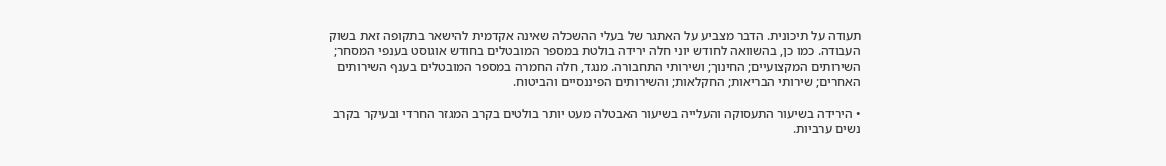תעודה על תיכונית. הדבר מצביע על האתגר של בעלי ההשכלה שאינה אקדמית להישאר בתקופה זאת בשוק העבודה. כמו כן, בהשוואה לחודש יוני חלה ירידה בולטת במספר המובטלים בחודש אוגוסט בענפי המסחר; השירותים המקצועיים; החינוך; ושירותי התחבורה. מנגד, חלה החמרה במספר המובטלים בענף השירותים האחרים; שירותי הבריאות; החקלאות; והשירותים הפיננסיים והביטוח.

• הירידה בשיעור התעסוקה והעלייה בשיעור האבטלה מעט יותר בולטים בקרב המגזר החרדי ובעיקר בקרב נשים ערביות.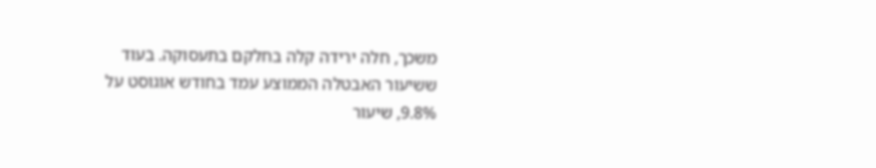משכך, חלה ירידה קלה בחלקם בתעסוקה. בעוד ששיעור האבטלה הממוצע עמד בחודש אוגוסט על 9.8%, שיעור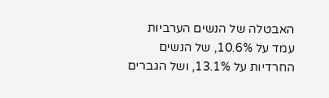האבטלה של הנשים הערביות עמד על 10.6%, של הנשים החרדיות על 13.1%, ושל הגברים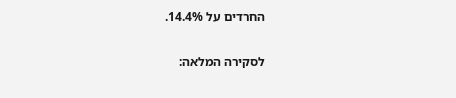החרדים על 14.4%.

לסקירה המלאה: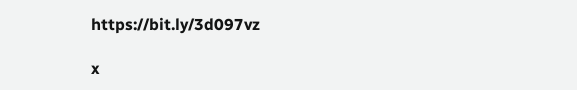https://bit.ly/3d097vz

x